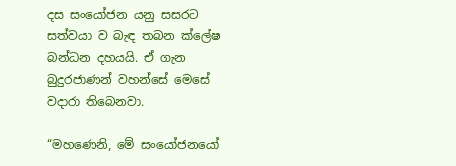දස සංයෝජන යනු සසරට සත්වයා ව බැඳ තබන ක්ලේෂ බන්ධන දහයයි. ඒ ගැන බුදුරජාණන් වහන්සේ මෙසේ වදාරා තිබෙනවා.

“මහණෙනි, මේ සංයෝජනයෝ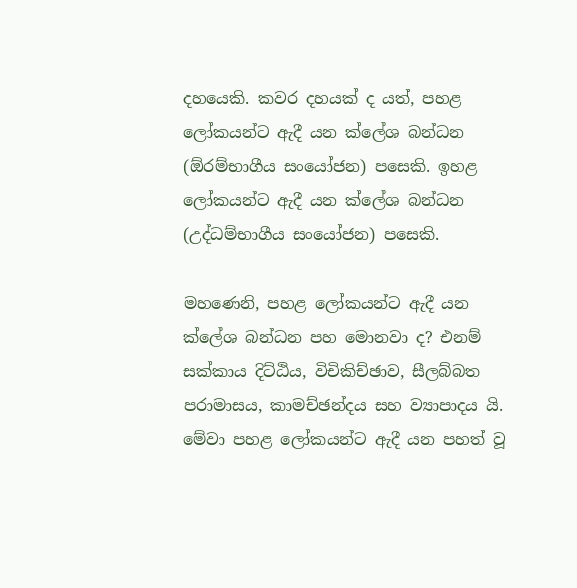දහයෙකි. කවර දහයක් ද යත්, පහළ ලෝකයන්ට ඇදී යන ක්ලේශ බන්ධන (ඕරම්භාගීය සංයෝජන) පසෙකි. ඉහළ ලෝකයන්ට ඇදී යන ක්ලේශ බන්ධන (උද්ධම්භාගීය සංයෝජන) පසෙකි.

මහණෙනි, පහළ ලෝකයන්ට ඇදී යන ක්ලේශ බන්ධන පහ මොනවා ද? එනම් සක්කාය දිට්ඨිය, විචිකිච්ඡාව, සීලබ්බත පරාමාසය, කාමච්ඡන්දය සහ ව්‍යාපාදය යි. මේවා පහළ ලෝකයන්ට ඇදී යන පහත් වූ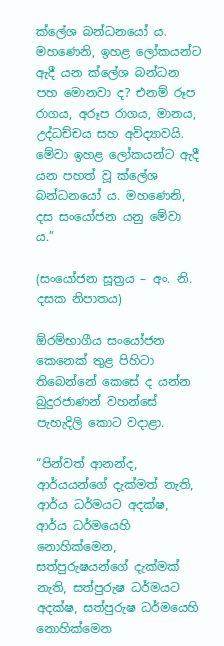ක්ලේශ බන්ධනයෝ ය. මහණෙනි, ඉහළ ලෝකයන්ට ඇදී යන ක්ලේශ බන්ධන පහ මොනවා ද? එනම් රූප රාගය, අරූප රාගය, මානය, උද්ධච්චය සහ අවිද්‍යාවයි. මේවා ඉහළ ලෝකයන්ට ඇදී යන පහත් වූ ක්ලේශ බන්ධනයෝ ය. මහණෙනි, දස සංයෝජන යනු මේවා ය.”

(සංයෝජන සූත්‍රය – අං. නි. දසක නිපාතය)

ඕරම්භාගීය සංයෝජන කෙනෙක් තුළ පිහිටා තිබෙන්නේ කෙසේ ද යන්න බුදුරජාණන් වහන්සේ පැහැදිලි කොට වදාළා.

“පින්වත් ආනන්ද, ආර්යයන්ගේ දැක්මත් නැති, ආර්ය ධර්මයට අදක්ෂ, ආර්ය ධර්මයෙහි නොහික්මෙන, සත්පුරුෂයන්ගේ දැක්මක් නැති, සත්පුරුෂ ධර්මයට අදක්ෂ, සත්පුරුෂ ධර්මයෙහි නොහික්මෙන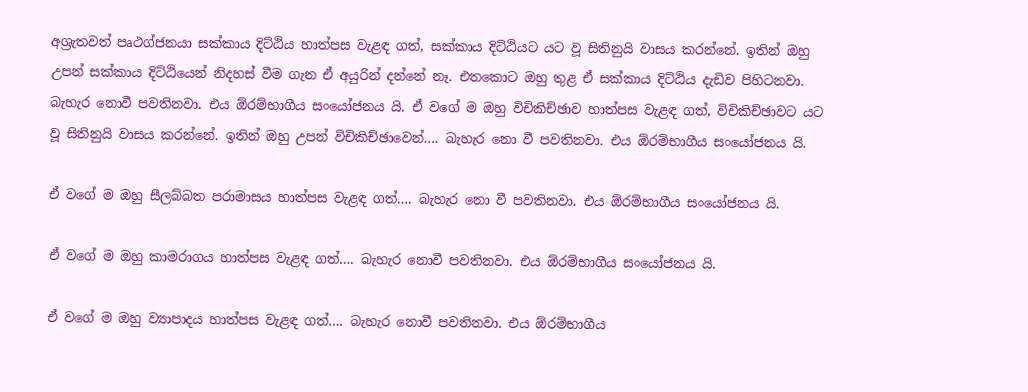අශ්‍රැතවත් පෘථග්ජනයා සක්කාය දිට්ඨිය හාත්පස වැළඳ ගත්, සක්කාය දිට්ඨියට යට වූ සිතිනුයි වාසය කරන්නේ. ඉතින් ඔහු උපන් සක්කාය දිට්ඨියෙන් නිදහස් වීම ගැන ඒ අයුරින් දන්නේ නෑ. එතකොට ඔහු තුළ ඒ සක්කාය දිට්ඨිය දැඩිව පිහිටනවා. බැහැර නොවී පවතිනවා. එය ඕරම්භාගීය සංයෝජනය යි. ඒ වගේ ම ඔහු විචිකිච්ඡාව හාත්පස වැළඳ ගත්, විචිකිච්ඡාවට යට වූ සිතිනුයි වාසය කරන්නේ. ඉතින් ඔහු උපන් විචිකිච්ඡාවෙන්…. බැහැර නො වී පවතිනවා. එය ඕරම්භාගීය සංයෝජනය යි.

ඒ වගේ ම ඔහු සීලබ්බත පරාමාසය හාත්පස වැළඳ ගත්…. බැහැර නො වී පවතිනවා. එය ඕරම්භාගීය සංයෝජනය යි.

ඒ වගේ ම ඔහු කාමරාගය හාත්පස වැළඳ ගත්…. බැහැර නොවී පවතිනවා. එය ඕරම්භාගීය සංයෝජනය යි.

ඒ වගේ ම ඔහු ව්‍යාපාදය හාත්පස වැළඳ ගත්…. බැහැර නොවී පවතිනවා. එය ඕරම්භාගීය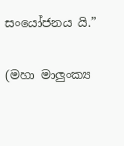සංයෝජනය යි.”

(මහා මාලුංක්‍ය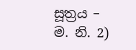සූත්‍රය – ම. නි. 2)